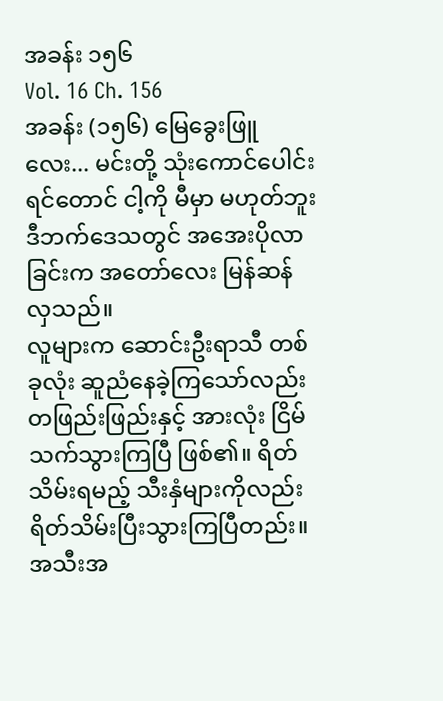အခန်း ၁၅၆
Vol. 16 Ch. 156
အခန်း (၁၅၆) မြေခွေးဖြူလေး... မင်းတို့ သုံးကောင်ပေါင်းရင်တောင် ငါ့ကို မီမှာ မဟုတ်ဘူး
ဒီဘက်ဒေသတွင် အအေးပိုလာခြင်းက အတော်လေး မြန်ဆန်လှသည်။
လူများက ဆောင်းဦးရာသီ တစ်ခုလုံး ဆူညံနေခဲ့ကြသော်လည်း တဖြည်းဖြည်းနှင့် အားလုံး ငြိမ်သက်သွားကြပြီ ဖြစ်၏။ ရိတ်သိမ်းရမည့် သီးနှံများကိုလည်း ရိတ်သိမ်းပြီးသွားကြပြီတည်း။
အသီးအ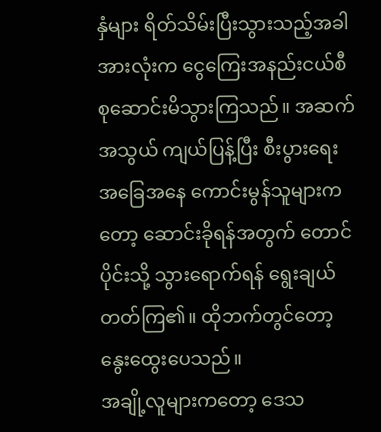နှံများ ရိတ်သိမ်းပြီးသွားသည့်အခါ အားလုံးက ငွေကြေးအနည်းငယ်စီ စုဆောင်းမိသွားကြသည်။ အဆက်အသွယ် ကျယ်ပြန့်ပြီး စီးပွားရေး အခြေအနေ ကောင်းမွန်သူများကတော့ ဆောင်းခိုရန်အတွက် တောင်ပိုင်းသို့ သွားရောက်ရန် ရွေးချယ်တတ်ကြ၏။ ထိုဘက်တွင်တော့ နွေးထွေးပေသည်။
အချို့လူများကတော့ ဒေသ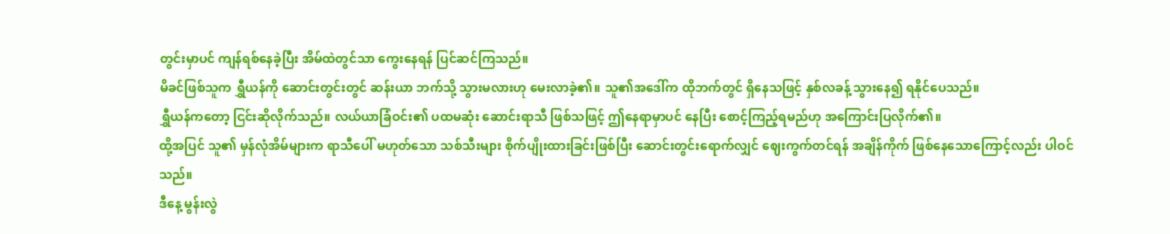တွင်းမှာပင် ကျန်ရစ်နေခဲ့ပြီး အိမ်ထဲတွင်သာ ကွေးနေရန် ပြင်ဆင်ကြသည်။
မိခင်ဖြစ်သူက ရွှီယန်ကို ဆောင်းတွင်းတွင် ဆန်းယာ ဘက်သို့ သွားမလားဟု မေးလာခဲ့၏။ သူ၏အဒေါ်က ထိုဘက်တွင် ရှိနေသဖြင့် နှစ်လခန့် သွားနေ၍ ရနိုင်ပေသည်။
ရွှီယန်ကတော့ ငြင်းဆိုလိုက်သည်။ လယ်ယာခြံဝင်း၏ ပထမဆုံး ဆောင်းရာသီ ဖြစ်သဖြင့် ဤနေရာမှာပင် နေပြီး စောင့်ကြည့်ရမည်ဟု အကြောင်းပြလိုက်၏။
ထို့အပြင် သူ၏ မှန်လုံအိမ်များက ရာသီပေါ် မဟုတ်သော သစ်သီးများ စိုက်ပျိုးထားခြင်းဖြစ်ပြီး ဆောင်းတွင်းရောက်လျှင် ဈေးကွက်တင်ရန် အချိန်ကိုက် ဖြစ်နေသောကြောင့်လည်း ပါဝင်သည်။
ဒီနေ့ မွန်းလွဲ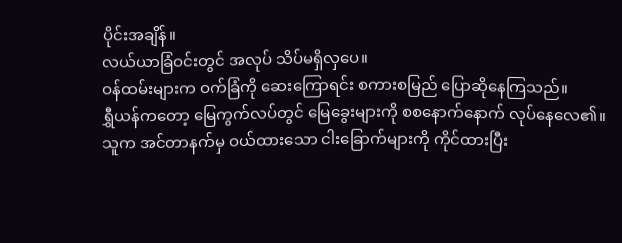ပိုင်းအချိန်။
လယ်ယာခြံဝင်းတွင် အလုပ် သိပ်မရှိလှပေ။
ဝန်ထမ်းများက ဝက်ခြံကို ဆေးကြောရင်း စကားစမြည် ပြောဆိုနေကြသည်။
ရွှီယန်ကတော့ မြေကွက်လပ်တွင် မြေခွေးများကို စစနောက်နောက် လုပ်နေလေ၏။
သူက အင်တာနက်မှ ဝယ်ထားသော ငါးခြောက်များကို ကိုင်ထားပြီး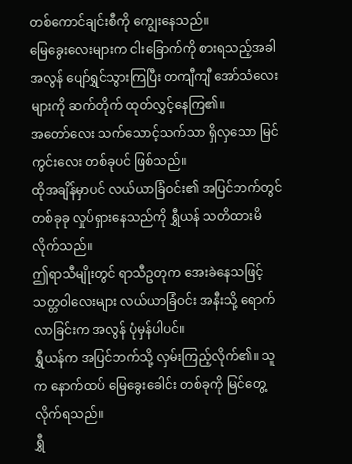တစ်ကောင်ချင်းစီကို ကျွေးနေသည်။
မြေခွေးလေးများက ငါးခြောက်ကို စားရသည့်အခါ အလွန် ပျော်ရွှင်သွားကြပြီး တကျီကျီ အော်သံလေးများကို ဆက်တိုက် ထုတ်လွှင့်နေကြ၏။
အတော်လေး သက်သောင့်သက်သာ ရှိလှသော မြင်ကွင်းလေး တစ်ခုပင် ဖြစ်သည်။
ထိုအချိန်မှာပင် လယ်ယာခြံဝင်း၏ အပြင်ဘက်တွင် တစ်ခုခု လှုပ်ရှားနေသည်ကို ရွှီယန် သတိထားမိလိုက်သည်။
ဤရာသီမျိုးတွင် ရာသီဥတုက အေးခဲနေသဖြင့် သတ္တဝါလေးများ လယ်ယာခြံဝင်း အနီးသို့ ရောက်လာခြင်းက အလွန် ပုံမှန်ပါပင်။
ရွှီယန်က အပြင်ဘက်သို့ လှမ်းကြည့်လိုက်၏။ သူက နောက်ထပ် မြေခွေးခေါင်း တစ်ခုကို မြင်တွေ့လိုက်ရသည်။
ရွှီ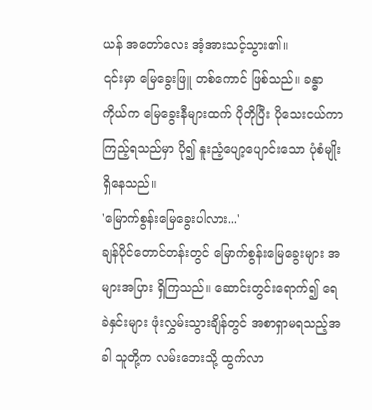ယန် အတော်လေး အံ့အားသင့်သွား၏။
၎င်းမှာ မြေခွေးဖြူ တစ်ကောင် ဖြစ်သည်။ ခန္ဓာကိုယ်က မြေခွေးနီများထက် ပိုတိုပြီး ပိုသေးငယ်ကာ ကြည့်ရသည်မှာ ပို၍ နူးညံ့ပျော့ပျောင်းသော ပုံစံမျိုး ရှိနေသည်။
'မြောက်စွန်းမြေခွေးပါလား...'
ချန်ပိုင်တောင်တန်းတွင် မြောက်စွန်းမြေခွေးများ အများအပြား ရှိကြသည်။ ဆောင်းတွင်းရောက်၍ ရေခဲနှင်းများ ဖုံးလွှမ်းသွားချိန်တွင် အစာရှာမရသည့်အခါ သူတို့က လမ်းဘေးသို့ ထွက်လာ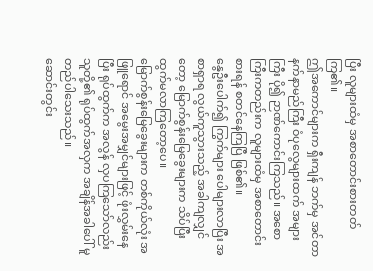ပြီး လူများထံမှ အစာတောင်းစားတတ်ကြ၏။
ဤအကောင်များက ရှီးကျန် ဘက်မှ အင်တာနက်နာမည်ကြီး ဝံပုလွေများထက် အများကြီး ပို၍ ဉာဏ်ကောင်းကြသည်။ အစောကြီးကတည်းက လူများထံမှ အစာတောင်းစားရန် စတင်နေကြပြီ ဖြစ်၏။
နွေဦးပေါက်၍ ကြွက်များ ပေါများလာပြီး အစာရှာရ လွယ်ကူသွားသည့် အခါကျလျှင်တော့ မြောက်စွန်းမြေခွေးများက သိပ်ပြီး ထွက်မလာကြတော့ပေ။
မြောက်စွန်းမြေခွေးများက တစ်ကိုယ်လုံး အဖြူရောင် အမွေးအမျှင်များဖြင့် ဖုံးလွှမ်းနေပြီး ရုပ်ထွက်က အလွန် လှပကြသော်လည်း သူတို့၏ ရုပ်ထွက်အလှက အချိန်အခါပေါ် မူတည်ပါသေးသည်။
ဆောင်းတွင်း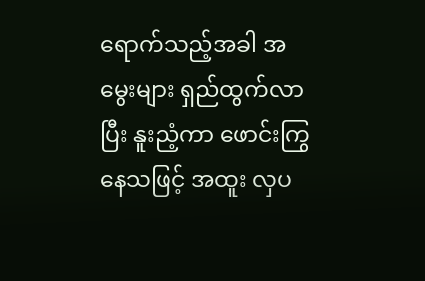ရောက်သည့်အခါ အမွေးများ ရှည်ထွက်လာပြီး နူးညံ့ကာ ဖောင်းကြွနေသဖြင့် အထူး လှပ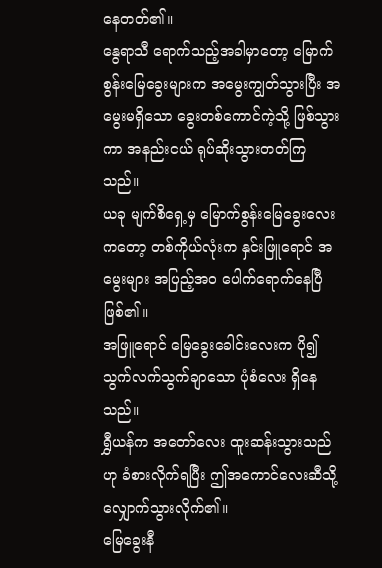နေတတ်၏။
နွေရာသီ ရောက်သည့်အခါမှာတော့ မြောက်စွန်းမြေခွေးများက အမွေးကျွတ်သွားပြီး အမွေးမရှိသော ခွေးတစ်ကောင်ကဲ့သို့ ဖြစ်သွားကာ အနည်းငယ် ရုပ်ဆိုးသွားတတ်ကြသည်။
ယခု မျက်စိရှေ့မှ မြောက်စွန်းမြေခွေးလေးကတော့ တစ်ကိုယ်လုံးက နှင်းဖြူရောင် အမွေးများ အပြည့်အဝ ပေါက်ရောက်နေပြီ ဖြစ်၏။
အဖြူရောင် မြေခွေးခေါင်းလေးက ပို၍ သွက်လက်သွက်ချာသော ပုံစံလေး ရှိနေသည်။
ရွှီယန်က အတော်လေး ထူးဆန်းသွားသည်ဟု ခံစားလိုက်ရပြီး ဤအကောင်လေးဆီသို့ လျှောက်သွားလိုက်၏။
မြေခွေးနီ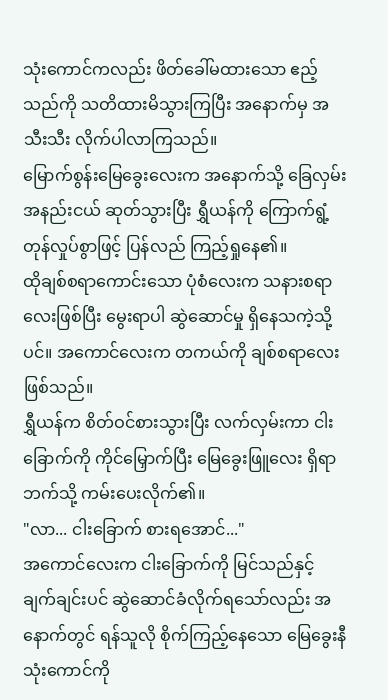သုံးကောင်ကလည်း ဖိတ်ခေါ်မထားသော ဧည့်သည်ကို သတိထားမိသွားကြပြီး အနောက်မှ အသီးသီး လိုက်ပါလာကြသည်။
မြောက်စွန်းမြေခွေးလေးက အနောက်သို့ ခြေလှမ်းအနည်းငယ် ဆုတ်သွားပြီး ရွှီယန်ကို ကြောက်ရွံ့တုန်လှုပ်စွာဖြင့် ပြန်လည် ကြည့်ရှုနေ၏။
ထိုချစ်စရာကောင်းသော ပုံစံလေးက သနားစရာလေးဖြစ်ပြီး မွေးရာပါ ဆွဲဆောင်မှု ရှိနေသကဲ့သို့ပင်။ အကောင်လေးက တကယ်ကို ချစ်စရာလေး ဖြစ်သည်။
ရွှီယန်က စိတ်ဝင်စားသွားပြီး လက်လှမ်းကာ ငါးခြောက်ကို ကိုင်မြှောက်ပြီး မြေခွေးဖြူလေး ရှိရာဘက်သို့ ကမ်းပေးလိုက်၏။
"လာ... ငါးခြောက် စားရအောင်..."
အကောင်လေးက ငါးခြောက်ကို မြင်သည်နှင့် ချက်ချင်းပင် ဆွဲဆောင်ခံလိုက်ရသော်လည်း အနောက်တွင် ရန်သူလို စိုက်ကြည့်နေသော မြေခွေးနီ သုံးကောင်ကို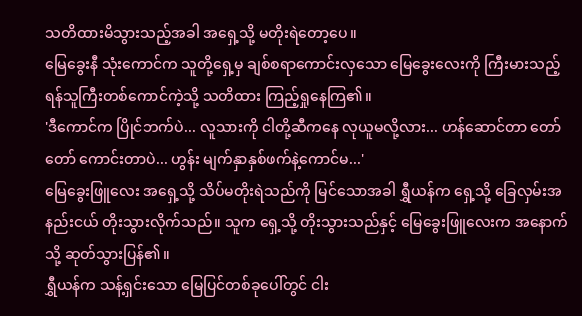သတိထားမိသွားသည့်အခါ အရှေ့သို့ မတိုးရဲတော့ပေ။
မြေခွေးနီ သုံးကောင်က သူတို့ရှေ့မှ ချစ်စရာကောင်းလှသော မြေခွေးလေးကို ကြီးမားသည့် ရန်သူကြီးတစ်ကောင်ကဲ့သို့ သတိထား ကြည့်ရှုနေကြ၏။
'ဒီကောင်က ပြိုင်ဘက်ပဲ... လူသားကို ငါတို့ဆီကနေ လုယူမလို့လား... ဟန်ဆောင်တာ တော်တော် ကောင်းတာပဲ... ဟွန်း မျက်နှာနှစ်ဖက်နဲ့ကောင်မ...'
မြေခွေးဖြူလေး အရှေ့သို့ သိပ်မတိုးရဲသည်ကို မြင်သောအခါ ရွှီယန်က ရှေ့သို့ ခြေလှမ်းအနည်းငယ် တိုးသွားလိုက်သည်။ သူက ရှေ့သို့ တိုးသွားသည်နှင့် မြေခွေးဖြူလေးက အနောက်သို့ ဆုတ်သွားပြန်၏။
ရွှီယန်က သန့်ရှင်းသော မြေပြင်တစ်ခုပေါ်တွင် ငါး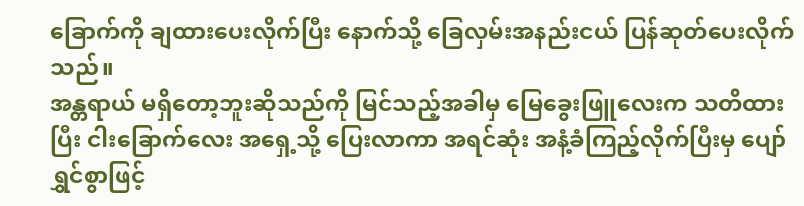ခြောက်ကို ချထားပေးလိုက်ပြီး နောက်သို့ ခြေလှမ်းအနည်းငယ် ပြန်ဆုတ်ပေးလိုက်သည်။
အန္တရာယ် မရှိတော့ဘူးဆိုသည်ကို မြင်သည့်အခါမှ မြေခွေးဖြူလေးက သတိထားပြီး ငါးခြောက်လေး အရှေ့သို့ ပြေးလာကာ အရင်ဆုံး အနံ့ခံကြည့်လိုက်ပြီးမှ ပျော်ရွှင်စွာဖြင့်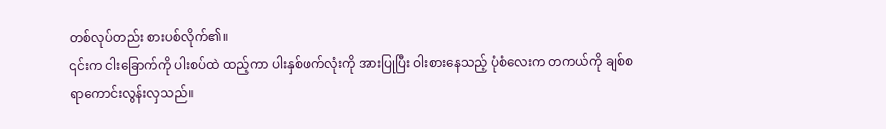တစ်လုပ်တည်း စားပစ်လိုက်၏။
၎င်းက ငါးခြောက်ကို ပါးစပ်ထဲ ထည့်ကာ ပါးနှစ်ဖက်လုံးကို အားပြုပြီး ဝါးစားနေသည့် ပုံစံလေးက တကယ်ကို ချစ်စရာကောင်းလွန်းလှသည်။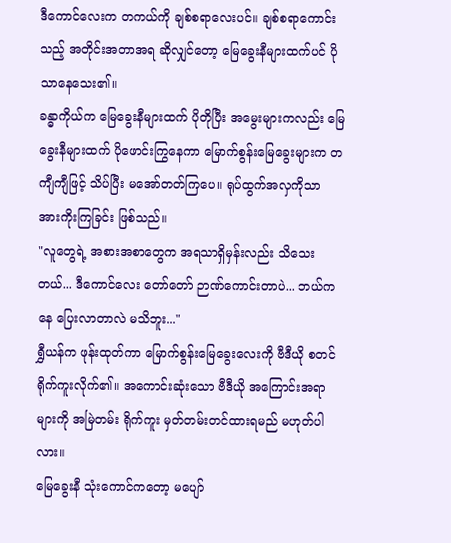ဒီကောင်လေးက တကယ်ကို ချစ်စရာလေးပင်။ ချစ်စရာကောင်းသည့် အတိုင်းအတာအရ ဆိုလျှင်တော့ မြေခွေးနီများထက်ပင် ပိုသာနေသေး၏။
ခန္ဓာကိုယ်က မြေခွေးနီများထက် ပိုတိုပြီး အမွေးများကလည်း မြေခွေးနီများထက် ပိုဖောင်းကြွနေကာ မြောက်စွန်းမြေခွေးများက တကျီကျီဖြင့် သိပ်ပြီး မအော်တတ်ကြပေ။ ရုပ်ထွက်အလှကိုသာ အားကိုးကြခြင်း ဖြစ်သည်။
"လူတွေရဲ့ အစားအစာတွေက အရသာရှိမှန်းလည်း သိသေးတယ်... ဒီကောင်လေး တော်တော် ဉာဏ်ကောင်းတာပဲ... ဘယ်ကနေ ပြေးလာတာလဲ မသိဘူး..."
ရွှီယန်က ဖုန်းထုတ်ကာ မြောက်စွန်းမြေခွေးလေးကို ဗီဒီယို စတင် ရိုက်ကူးလိုက်၏။ အကောင်းဆုံးသော ဗီဒီယို အကြောင်းအရာများကို အမြဲတမ်း ရိုက်ကူး မှတ်တမ်းတင်ထားရမည် မဟုတ်ပါလား။
မြေခွေးနီ သုံးကောင်ကတော့ မပျော်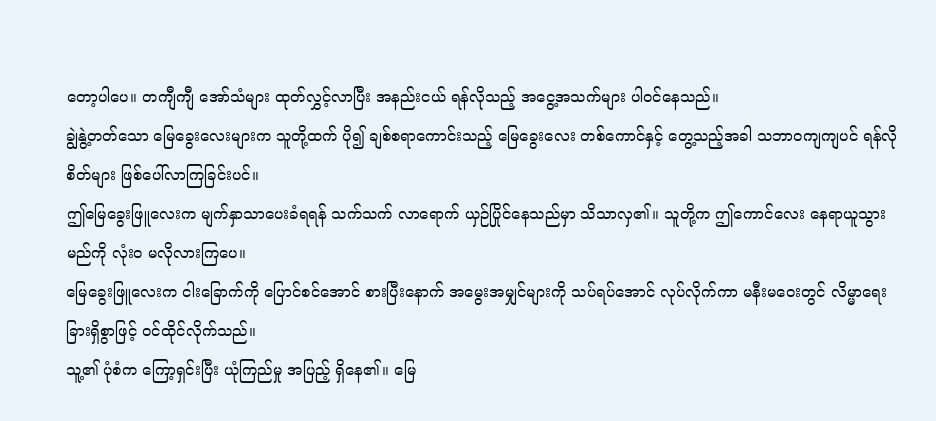တော့ပါပေ။ တကျီကျီ အော်သံများ ထုတ်လွှင့်လာပြီး အနည်းငယ် ရန်လိုသည့် အငွေ့အသက်များ ပါဝင်နေသည်။
ချွဲနွဲ့တတ်သော မြေခွေးလေးများက သူတို့ထက် ပို၍ ချစ်စရာကောင်းသည့် မြေခွေးလေး တစ်ကောင်နှင့် တွေ့သည့်အခါ သဘာဝကျကျပင် ရန်လိုစိတ်များ ဖြစ်ပေါ်လာကြခြင်းပင်။
ဤမြေခွေးဖြူလေးက မျက်နှာသာပေးခံရရန် သက်သက် လာရောက် ယှဉ်ပြိုင်နေသည်မှာ သိသာလှ၏။ သူတို့က ဤကောင်လေး နေရာယူသွားမည်ကို လုံးဝ မလိုလားကြပေ။
မြေခွေးဖြူလေးက ငါးခြောက်ကို ပြောင်စင်အောင် စားပြီးနောက် အမွေးအမျှင်များကို သပ်ရပ်အောင် လုပ်လိုက်ကာ မနီးမဝေးတွင် လိမ္မာရေးခြားရှိစွာဖြင့် ဝင်ထိုင်လိုက်သည်။
သူ့၏ ပုံစံက ကြော့ရှင်းပြီး ယုံကြည်မှု အပြည့် ရှိနေ၏။ မြေ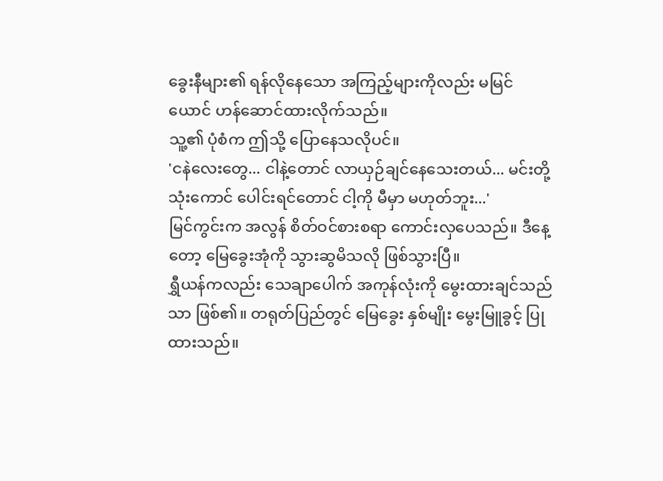ခွေးနီများ၏ ရန်လိုနေသော အကြည့်များကိုလည်း မမြင်ယောင် ဟန်ဆောင်ထားလိုက်သည်။
သူ့၏ ပုံစံက ဤသို့ ပြောနေသလိုပင်။
'ငနဲလေးတွေ... ငါနဲ့တောင် လာယှဉ်ချင်နေသေးတယ်... မင်းတို့ သုံးကောင် ပေါင်းရင်တောင် ငါ့ကို မီမှာ မဟုတ်ဘူး...'
မြင်ကွင်းက အလွန် စိတ်ဝင်စားစရာ ကောင်းလှပေသည်။ ဒီနေ့တော့ မြေခွေးအုံကို သွားဆွမိသလို ဖြစ်သွားပြီ။
ရွှီယန်ကလည်း သေချာပေါက် အကုန်လုံးကို မွေးထားချင်သည်သာ ဖြစ်၏။ တရုတ်ပြည်တွင် မြေခွေး နှစ်မျိုး မွေးမြူခွင့် ပြုထားသည်။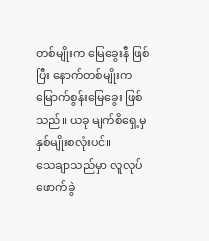တစ်မျိုးက မြေခွေးနီ ဖြစ်ပြီး နောက်တစ်မျိုးက မြောက်စွန်းမြေခွေး ဖြစ်သည်။ ယခု မျက်စိရှေ့မှ နှစ်မျိုးစလုံးပင်။
သေချာသည်မှာ လူလုပ် ဖောက်ခွဲ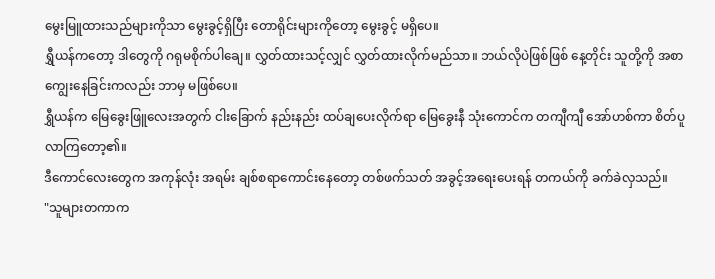မွေးမြူထားသည်များကိုသာ မွေးခွင့်ရှိပြီး တောရိုင်းများကိုတော့ မွေးခွင့် မရှိပေ။
ရွှီယန်ကတော့ ဒါတွေကို ဂရုမစိုက်ပါချေ။ လွှတ်ထားသင့်လျှင် လွှတ်ထားလိုက်မည်သာ။ ဘယ်လိုပဲဖြစ်ဖြစ် နေ့တိုင်း သူတို့ကို အစာကျွေးနေခြင်းကလည်း ဘာမှ မဖြစ်ပေ။
ရွှီယန်က မြေခွေးဖြူလေးအတွက် ငါးခြောက် နည်းနည်း ထပ်ချပေးလိုက်ရာ မြေခွေးနီ သုံးကောင်က တကျီကျီ အော်ဟစ်ကာ စိတ်ပူလာကြတော့၏။
ဒီကောင်လေးတွေက အကုန်လုံး အရမ်း ချစ်စရာကောင်းနေတော့ တစ်ဖက်သတ် အခွင့်အရေးပေးရန် တကယ်ကို ခက်ခဲလှသည်။
"သူများတကာက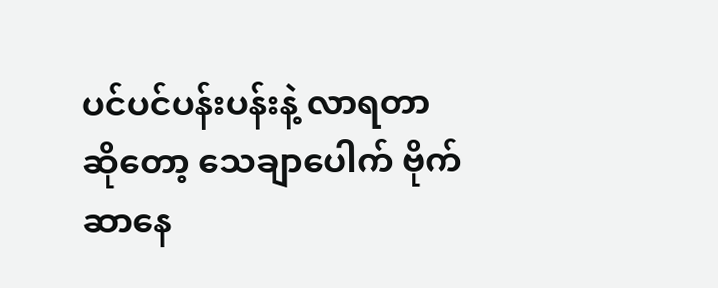ပင်ပင်ပန်းပန်းနဲ့ လာရတာဆိုတော့ သေချာပေါက် ဗိုက်ဆာနေ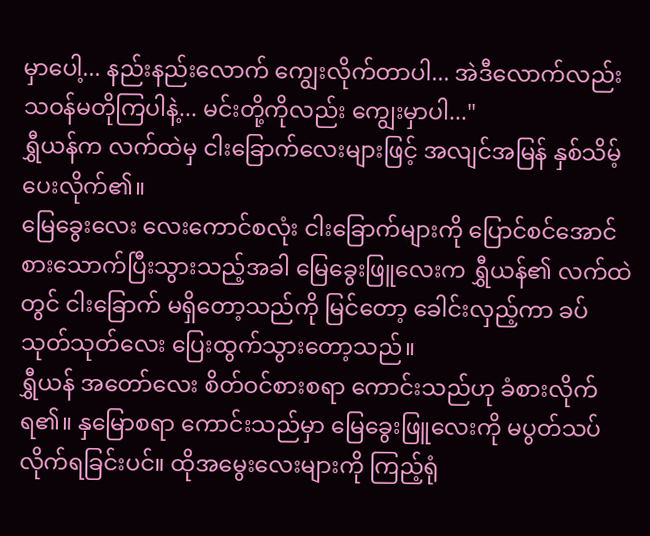မှာပေါ့... နည်းနည်းလောက် ကျွေးလိုက်တာပါ... အဲဒီလောက်လည်း သဝန်မတိုကြပါနဲ့... မင်းတို့ကိုလည်း ကျွေးမှာပါ..."
ရွှီယန်က လက်ထဲမှ ငါးခြောက်လေးများဖြင့် အလျင်အမြန် နှစ်သိမ့်ပေးလိုက်၏။
မြေခွေးလေး လေးကောင်စလုံး ငါးခြောက်များကို ပြောင်စင်အောင် စားသောက်ပြီးသွားသည့်အခါ မြေခွေးဖြူလေးက ရွှီယန်၏ လက်ထဲတွင် ငါးခြောက် မရှိတော့သည်ကို မြင်တော့ ခေါင်းလှည့်ကာ ခပ်သုတ်သုတ်လေး ပြေးထွက်သွားတော့သည်။
ရွှီယန် အတော်လေး စိတ်ဝင်စားစရာ ကောင်းသည်ဟု ခံစားလိုက်ရ၏။ နှမြောစရာ ကောင်းသည်မှာ မြေခွေးဖြူလေးကို မပွတ်သပ်လိုက်ရခြင်းပင်။ ထိုအမွေးလေးများကို ကြည့်ရုံ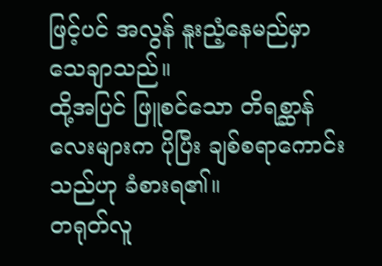ဖြင့်ပင် အလွန် နူးညံ့နေမည်မှာ သေချာသည်။
ထို့အပြင် ဖြူစင်သော တိရစ္ဆာန်လေးများက ပိုပြီး ချစ်စရာကောင်းသည်ဟု ခံစားရ၏။
တရုတ်လူ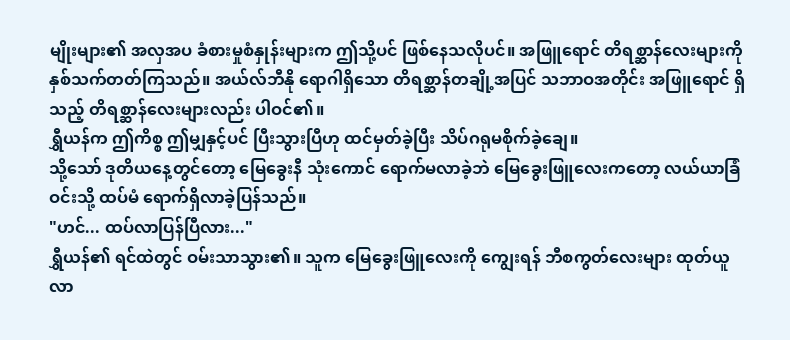မျိုးများ၏ အလှအပ ခံစားမှုစံနှုန်းများက ဤသို့ပင် ဖြစ်နေသလိုပင်။ အဖြူရောင် တိရစ္ဆာန်လေးများကို နှစ်သက်တတ်ကြသည်။ အယ်လ်ဘီနို ရောဂါရှိသော တိရစ္ဆာန်တချို့အပြင် သဘာဝအတိုင်း အဖြူရောင် ရှိသည့် တိရစ္ဆာန်လေးများလည်း ပါဝင်၏။
ရွှီယန်က ဤကိစ္စ ဤမျှနှင့်ပင် ပြီးသွားပြီဟု ထင်မှတ်ခဲ့ပြီး သိပ်ဂရုမစိုက်ခဲ့ချေ။
သို့သော် ဒုတိယနေ့တွင်တော့ မြေခွေးနီ သုံးကောင် ရောက်မလာခဲ့ဘဲ မြေခွေးဖြူလေးကတော့ လယ်ယာခြံဝင်းသို့ ထပ်မံ ရောက်ရှိလာခဲ့ပြန်သည်။
"ဟင်... ထပ်လာပြန်ပြီလား..."
ရွှီယန်၏ ရင်ထဲတွင် ဝမ်းသာသွား၏။ သူက မြေခွေးဖြူလေးကို ကျွေးရန် ဘီစကွတ်လေးများ ထုတ်ယူလာ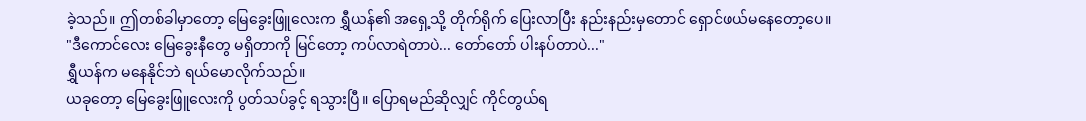ခဲ့သည်။ ဤတစ်ခါမှာတော့ မြေခွေးဖြူလေးက ရွှီယန်၏ အရှေ့သို့ တိုက်ရိုက် ပြေးလာပြီး နည်းနည်းမှတောင် ရှောင်ဖယ်မနေတော့ပေ။
"ဒီကောင်လေး မြေခွေးနီတွေ မရှိတာကို မြင်တော့ ကပ်လာရဲတာပဲ... တော်တော် ပါးနပ်တာပဲ..."
ရွှီယန်က မနေနိုင်ဘဲ ရယ်မောလိုက်သည်။
ယခုတော့ မြေခွေးဖြူလေးကို ပွတ်သပ်ခွင့် ရသွားပြီ။ ပြောရမည်ဆိုလျှင် ကိုင်တွယ်ရ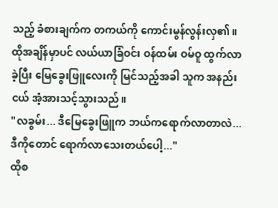သည့် ခံစားချက်က တကယ်ကို ကောင်းမွန်လွန်းလှ၏။
ထိုအချိန်မှာပင် လယ်ယာခြံဝင်း ဝန်ထမ်း ဝမ်ဝူ ထွက်လာခဲ့ပြီး မြေခွေးဖြူလေးကို မြင်သည့်အခါ သူက အနည်းငယ် အံ့အားသင့်သွားသည်။
"လခွမ်း... ဒီမြေခွေးဖြူက ဘယ်ကရောက်လာတာလဲ... ဒီကိုတောင် ရောက်လာသေးတယ်ပေါ့..."
ထိုစ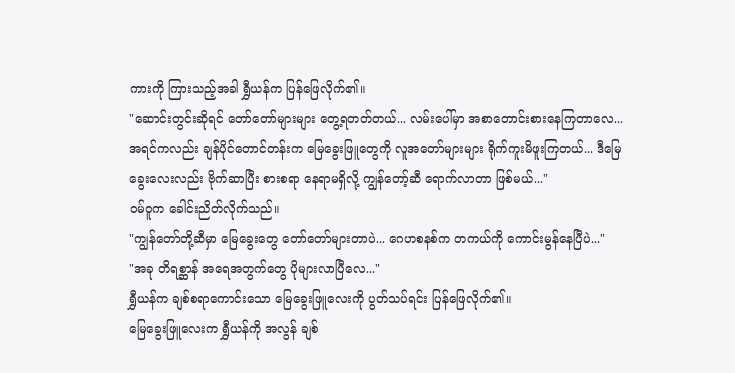ကားကို ကြားသည့်အခါ ရွှီယန်က ပြန်ဖြေလိုက်၏။
"ဆောင်းတွင်းဆိုရင် တော်တော်များများ တွေ့ရတတ်တယ်... လမ်းပေါ်မှာ အစာတောင်းစားနေကြတာလေ... အရင်ကလည်း ချန်ပိုင်တောင်တန်းက မြေခွေးဖြူတွေကို လူအတော်များများ ရိုက်ကူးမိဖူးကြတယ်... ဒီမြေခွေးလေးလည်း ဗိုက်ဆာပြီး စားစရာ နေရာမရှိလို့ ကျွန်တော့်ဆီ ရောက်လာတာ ဖြစ်မယ်..."
ဝမ်ဝူက ခေါင်းညိတ်လိုက်သည်။
"ကျွန်တော်တို့ဆီမှာ မြေခွေးတွေ တော်တော်များတာပဲ... ဂေဟစနစ်က တကယ်ကို ကောင်းမွန်နေပြီပဲ..."
"အခု တိရစ္ဆာန် အရေအတွက်တွေ ပိုများလာပြီလေ..."
ရွှီယန်က ချစ်စရာကောင်းသော မြေခွေးဖြူလေးကို ပွတ်သပ်ရင်း ပြန်ဖြေလိုက်၏။
မြေခွေးဖြူလေးက ရွှီယန်ကို အလွန် ချစ်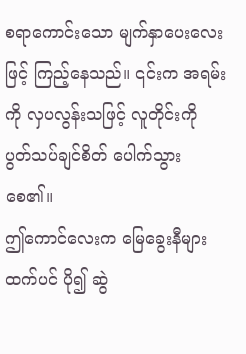စရာကောင်းသော မျက်နှာပေးလေးဖြင့် ကြည့်နေသည်။ ၎င်းက အရမ်းကို လှပလွန်းသဖြင့် လူတိုင်းကို ပွတ်သပ်ချင်စိတ် ပေါက်သွားစေ၏။
ဤကောင်လေးက မြေခွေးနီများထက်ပင် ပို၍ ဆွဲ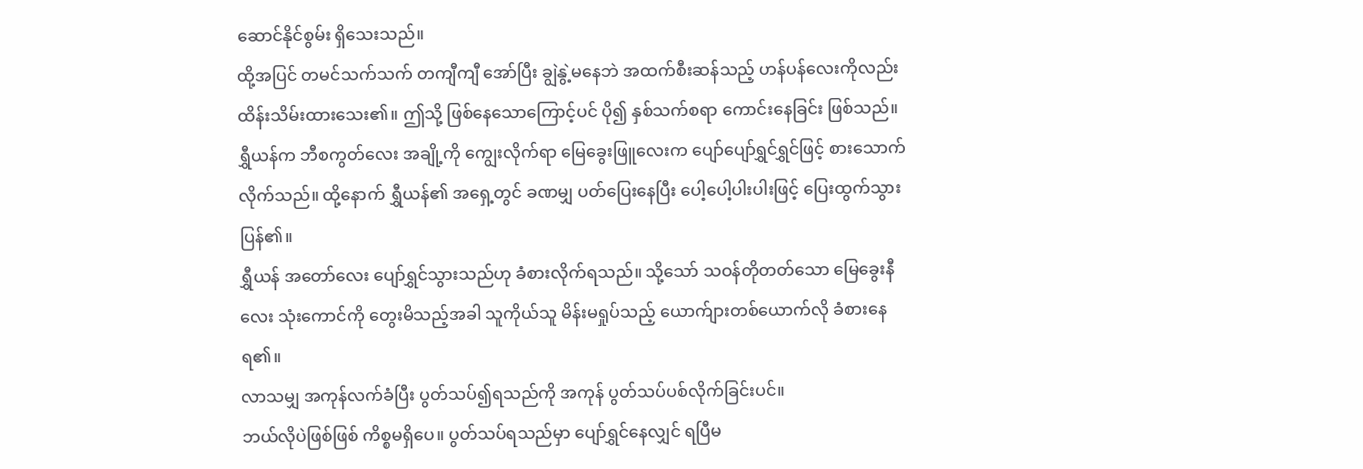ဆောင်နိုင်စွမ်း ရှိသေးသည်။
ထို့အပြင် တမင်သက်သက် တကျီကျီ အော်ပြီး ချွဲနွဲ့မနေဘဲ အထက်စီးဆန်သည့် ဟန်ပန်လေးကိုလည်း ထိန်းသိမ်းထားသေး၏။ ဤသို့ ဖြစ်နေသောကြောင့်ပင် ပို၍ နှစ်သက်စရာ ကောင်းနေခြင်း ဖြစ်သည်။
ရွှီယန်က ဘီစကွတ်လေး အချို့ကို ကျွေးလိုက်ရာ မြေခွေးဖြူလေးက ပျော်ပျော်ရွှင်ရွှင်ဖြင့် စားသောက်လိုက်သည်။ ထို့နောက် ရွှီယန်၏ အရှေ့တွင် ခဏမျှ ပတ်ပြေးနေပြီး ပေါ့ပေါ့ပါးပါးဖြင့် ပြေးထွက်သွားပြန်၏။
ရွှီယန် အတော်လေး ပျော်ရွှင်သွားသည်ဟု ခံစားလိုက်ရသည်။ သို့သော် သဝန်တိုတတ်သော မြေခွေးနီလေး သုံးကောင်ကို တွေးမိသည့်အခါ သူကိုယ်သူ မိန်းမရှုပ်သည့် ယောက်ျားတစ်ယောက်လို ခံစားနေရ၏။
လာသမျှ အကုန်လက်ခံပြီး ပွတ်သပ်၍ရသည်ကို အကုန် ပွတ်သပ်ပစ်လိုက်ခြင်းပင်။
ဘယ်လိုပဲဖြစ်ဖြစ် ကိစ္စမရှိပေ။ ပွတ်သပ်ရသည်မှာ ပျော်ရွှင်နေလျှင် ရပြီမ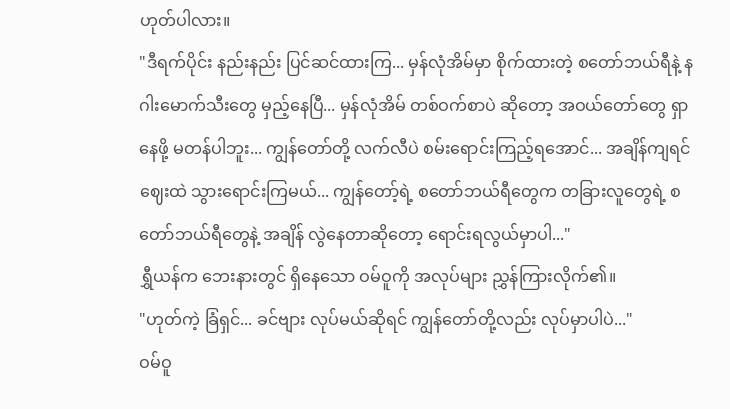ဟုတ်ပါလား။
"ဒီရက်ပိုင်း နည်းနည်း ပြင်ဆင်ထားကြ... မှန်လုံအိမ်မှာ စိုက်ထားတဲ့ စတော်ဘယ်ရီနဲ့ နဂါးမောက်သီးတွေ မှည့်နေပြီ... မှန်လုံအိမ် တစ်ဝက်စာပဲ ဆိုတော့ အဝယ်တော်တွေ ရှာနေဖို့ မတန်ပါဘူး... ကျွန်တော်တို့ လက်လီပဲ စမ်းရောင်းကြည့်ရအောင်... အချိန်ကျရင် ဈေးထဲ သွားရောင်းကြမယ်... ကျွန်တော့်ရဲ့ စတော်ဘယ်ရီတွေက တခြားလူတွေရဲ့ စတော်ဘယ်ရီတွေနဲ့ အချိန် လွဲနေတာဆိုတော့ ရောင်းရလွယ်မှာပါ..."
ရွှီယန်က ဘေးနားတွင် ရှိနေသော ဝမ်ဝူကို အလုပ်များ ညွှန်ကြားလိုက်၏။
"ဟုတ်ကဲ့ ခြံရှင်... ခင်ဗျား လုပ်မယ်ဆိုရင် ကျွန်တော်တို့လည်း လုပ်မှာပါပဲ..."
ဝမ်ဝူ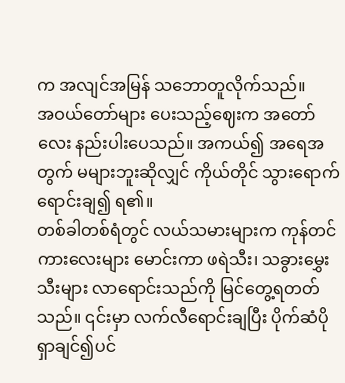က အလျင်အမြန် သဘောတူလိုက်သည်။
အဝယ်တော်များ ပေးသည့်ဈေးက အတော်လေး နည်းပါးပေသည်။ အကယ်၍ အရေအတွက် မများဘူးဆိုလျှင် ကိုယ်တိုင် သွားရောက် ရောင်းချ၍ ရ၏။
တစ်ခါတစ်ရံတွင် လယ်သမားများက ကုန်တင်ကားလေးများ မောင်းကာ ဖရဲသီး၊ သခွားမွှေးသီးများ လာရောင်းသည်ကို မြင်တွေ့ရတတ်သည်။ ၎င်းမှာ လက်လီရောင်းချပြီး ပိုက်ဆံပိုရှာချင်၍ပင်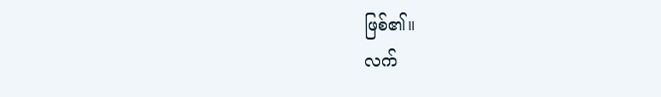ဖြစ်၏။
လက်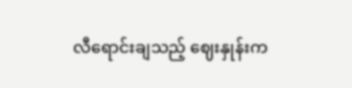လီရောင်းချသည့် ဈေးနှုန်းက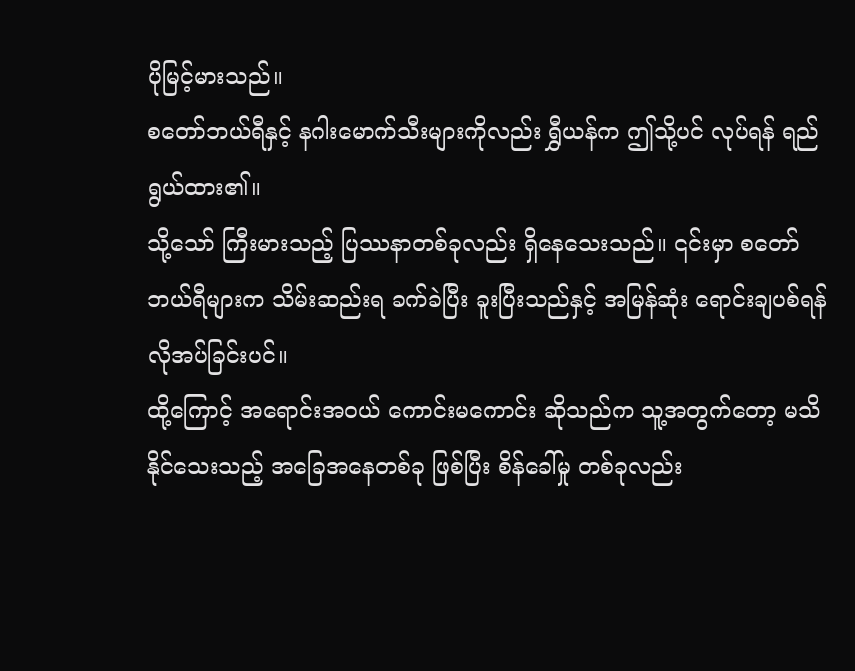ပိုမြင့်မားသည်။
စတော်ဘယ်ရီနှင့် နဂါးမောက်သီးများကိုလည်း ရွှီယန်က ဤသို့ပင် လုပ်ရန် ရည်ရွယ်ထား၏။
သို့သော် ကြီးမားသည့် ပြဿနာတစ်ခုလည်း ရှိနေသေးသည်။ ၎င်းမှာ စတော်ဘယ်ရီများက သိမ်းဆည်းရ ခက်ခဲပြီး ခူးပြီးသည်နှင့် အမြန်ဆုံး ရောင်းချပစ်ရန် လိုအပ်ခြင်းပင်။
ထို့ကြောင့် အရောင်းအဝယ် ကောင်းမကောင်း ဆိုသည်က သူ့အတွက်တော့ မသိနိုင်သေးသည့် အခြေအနေတစ်ခု ဖြစ်ပြီး စိန်ခေါ်မှု တစ်ခုလည်း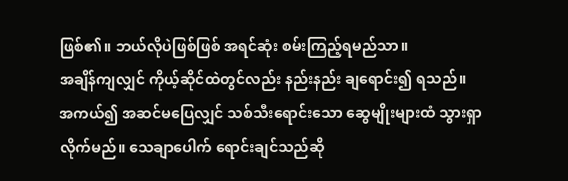ဖြစ်၏။ ဘယ်လိုပဲဖြစ်ဖြစ် အရင်ဆုံး စမ်းကြည့်ရမည်သာ။
အချိန်ကျလျှင် ကိုယ့်ဆိုင်ထဲတွင်လည်း နည်းနည်း ချရောင်း၍ ရသည်။
အကယ်၍ အဆင်မပြေလျှင် သစ်သီးရောင်းသော ဆွေမျိုးများထံ သွားရှာလိုက်မည်။ သေချာပေါက် ရောင်းချင်သည်ဆို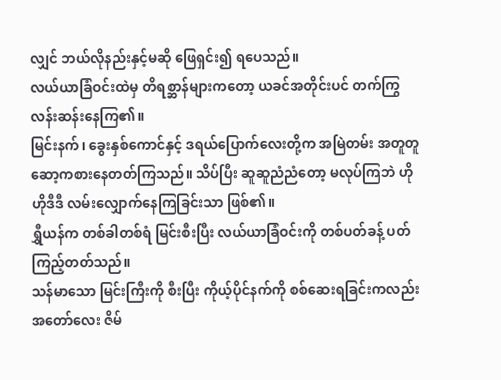လျှင် ဘယ်လိုနည်းနှင့်မဆို ဖြေရှင်း၍ ရပေသည်။
လယ်ယာခြံဝင်းထဲမှ တိရစ္ဆာန်များကတော့ ယခင်အတိုင်းပင် တက်ကြွလန်းဆန်းနေကြ၏။
မြင်းနက်၊ ခွေးနှစ်ကောင်နှင့် ဒရယ်ပြောက်လေးတို့က အမြဲတမ်း အတူတူ ဆော့ကစားနေတတ်ကြသည်။ သိပ်ပြီး ဆူဆူညံညံတော့ မလုပ်ကြဘဲ ဟိုဟိုဒီဒီ လမ်းလျှောက်နေကြခြင်းသာ ဖြစ်၏။
ရွှီယန်က တစ်ခါတစ်ရံ မြင်းစီးပြီး လယ်ယာခြံဝင်းကို တစ်ပတ်ခန့် ပတ်ကြည့်တတ်သည်။
သန်မာသော မြင်းကြီးကို စီးပြီး ကိုယ့်ပိုင်နက်ကို စစ်ဆေးရခြင်းကလည်း အတော်လေး ဇိမ်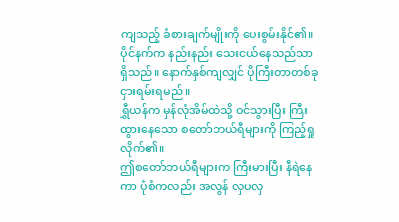ကျသည့် ခံစားချက်မျိုးကို ပေးစွမ်းနိုင်၏။
ပိုင်နက်က နည်းနည်း သေးငယ်နေသည်သာ ရှိသည်။ နောက်နှစ်ကျလျှင် ပိုကြီးတာတစ်ခု ငှားရမ်းရမည်။
ရွှီယန်က မှန်လုံအိမ်ထဲသို့ ဝင်သွားပြီး ကြီးထွားနေသော စတော်ဘယ်ရီများကို ကြည့်ရှုလိုက်၏။
ဤစတော်ဘယ်ရီများက ကြီးမားပြီး နီရဲနေကာ ပုံစံကလည်း အလွန် လှပလှ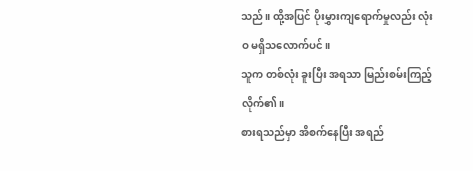သည်။ ထို့အပြင် ပိုးမွှားကျရောက်မှုလည်း လုံးဝ မရှိသလောက်ပင်။
သူက တစ်လုံး ခူးပြီး အရသာ မြည်းစမ်းကြည့်လိုက်၏။
စားရသည်မှာ အိစက်နေပြီး အရည်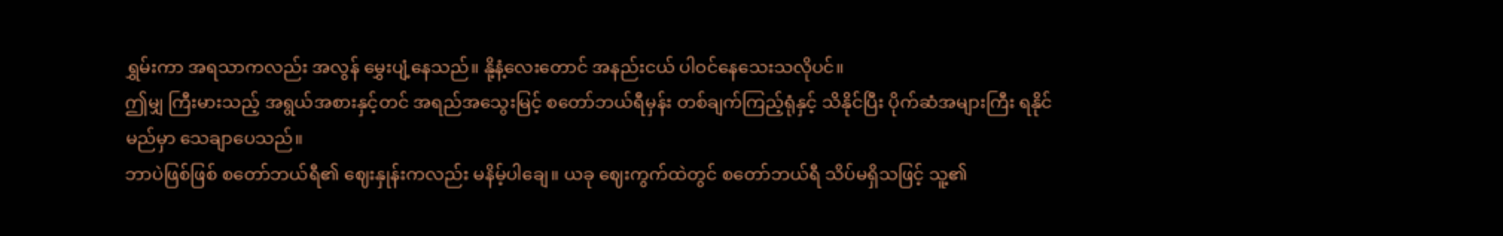ရွှမ်းကာ အရသာကလည်း အလွန် မွှေးပျံ့နေသည်။ နို့နံ့လေးတောင် အနည်းငယ် ပါဝင်နေသေးသလိုပင်။
ဤမျှ ကြီးမားသည့် အရွယ်အစားနှင့်တင် အရည်အသွေးမြင့် စတော်ဘယ်ရီမှန်း တစ်ချက်ကြည့်ရုံနှင့် သိနိုင်ပြီး ပိုက်ဆံအများကြီး ရနိုင်မည်မှာ သေချာပေသည်။
ဘာပဲဖြစ်ဖြစ် စတော်ဘယ်ရီ၏ ဈေးနှုန်းကလည်း မနိမ့်ပါချေ။ ယခု ဈေးကွက်ထဲတွင် စတော်ဘယ်ရီ သိပ်မရှိသဖြင့် သူ့၏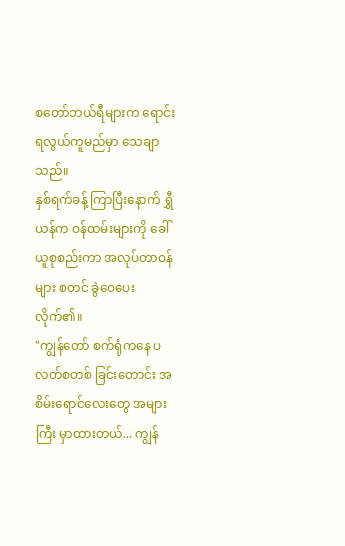စတော်ဘယ်ရီများက ရောင်းရလွယ်ကူမည်မှာ သေချာသည်။
နှစ်ရက်ခန့် ကြာပြီးနောက် ရွှီယန်က ဝန်ထမ်းများကို ခေါ်ယူစုစည်းကာ အလုပ်တာဝန်များ စတင် ခွဲဝေပေးလိုက်၏။
"ကျွန်တော် စက်ရုံကနေ ပလတ်စတစ် ခြင်းတောင်း အစိမ်းရောင်လေးတွေ အများကြီး မှာထားတယ်... ကျွန်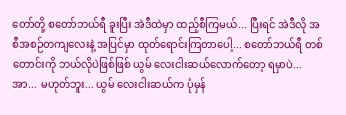တော်တို့ စတော်ဘယ်ရီ ခူးပြီး အဲဒီထဲမှာ ထည့်စီကြမယ်... ပြီးရင် အဲဒီလို အစီအစဉ်တကျလေးနဲ့ အပြင်မှာ ထုတ်ရောင်းကြတာပေါ့... စတော်ဘယ်ရီ တစ်တောင်းကို ဘယ်လိုပဲဖြစ်ဖြစ် ယွမ် လေးငါးဆယ်လောက်တော့ ရမှာပဲ... အာ... မဟုတ်ဘူး... ယွမ် လေးငါးဆယ်က ပုံမှန်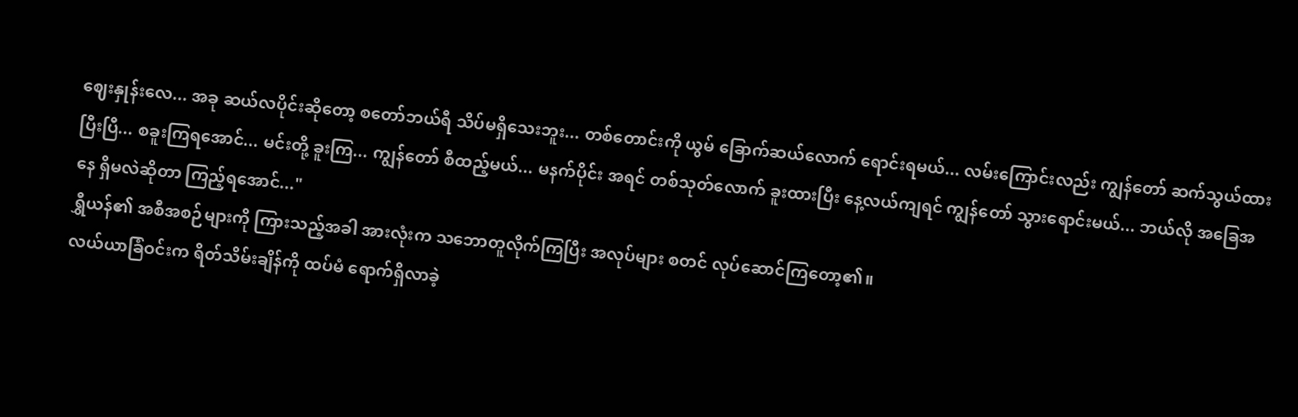ဈေးနှုန်းလေ... အခု ဆယ်လပိုင်းဆိုတော့ စတော်ဘယ်ရီ သိပ်မရှိသေးဘူး... တစ်တောင်းကို ယွမ် ခြောက်ဆယ်လောက် ရောင်းရမယ်... လမ်းကြောင်းလည်း ကျွန်တော် ဆက်သွယ်ထားပြီးပြီ... စခူးကြရအောင်... မင်းတို့ ခူးကြ... ကျွန်တော် စီထည့်မယ်... မနက်ပိုင်း အရင် တစ်သုတ်လောက် ခူးထားပြီး နေ့လယ်ကျရင် ကျွန်တော် သွားရောင်းမယ်... ဘယ်လို အခြေအနေ ရှိမလဲဆိုတာ ကြည့်ရအောင်..."
ရွှီယန်၏ အစီအစဉ်များကို ကြားသည့်အခါ အားလုံးက သဘောတူလိုက်ကြပြီး အလုပ်များ စတင် လုပ်ဆောင်ကြတော့၏။
လယ်ယာခြံဝင်းက ရိတ်သိမ်းချိန်ကို ထပ်မံ ရောက်ရှိလာခဲ့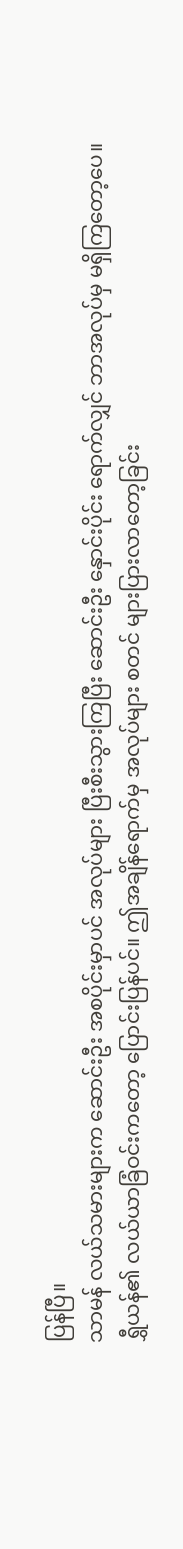ပြန်ပြီ။
သာမန် လယ်သမားများက ဆောင်းဦး အစပိုင်းမှာပင် အလုပ်များ ပြီးစီးသွားကြပြီး ဆောင်းဦး နှောင်းပိုင်း ရောက်လျှင် ဘာအလုပ်မှ မရှိကြတော့ပေ။
ရွှီယန်၏ လယ်ယာခြံဝင်းကတော့ ပြောင်းပြန်ပင်။ ဤအချိန်ရောက်မှ အလုပ်များ စတင် များပြားလာတော့ခြင်း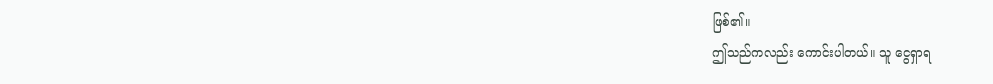ဖြစ်၏။
ဤသည်ကလည်း ကောင်းပါတယ်။ သူ ငွေရှာရ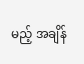မည့် အချိန်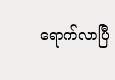ရောက်လာပြီ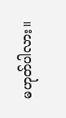မဟုတ်ပါလား။